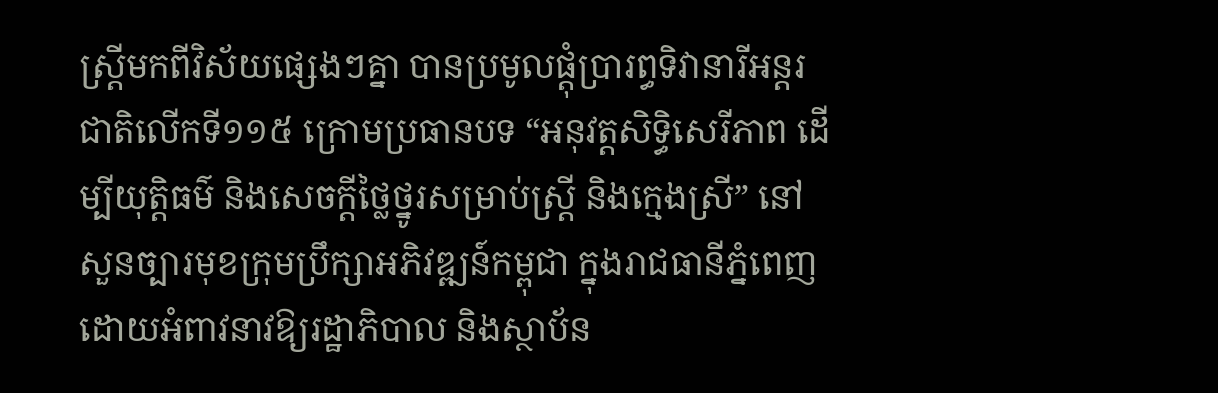ស្ត្រីមកពីវិស័យផ្សេងៗគ្នា បានប្រមូលផ្តុំប្រារព្ធទិវានារីអន្តរជាតិលើកទី១១៥ ក្រោមប្រធានបទ “អនុវត្តសិទ្ធិសេរីភាព ដើម្បីយុត្តិធម៌ និងសេចក្តីថ្លៃថ្នូរសម្រាប់ស្ត្រី និងក្មេងស្រី” នៅសួនច្បារមុខក្រុមប្រឹក្សាអភិវឌ្ឍន៍កម្ពុជា ក្នុងរាជធានីភ្នំពេញ ដោយអំពាវនាវឱ្យរដ្ឋាភិបាល និងស្ថាប័ន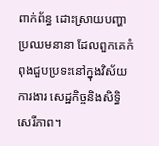ពាក់ព័ន្ធ ដោះស្រាយបញ្ហាប្រឈមនានា ដែលពួកគេកំពុងជួបប្រទះនៅក្នុងវិស័យការងារ សេដ្ឋកិច្ចនិងសិទ្ធិសេរីភាព។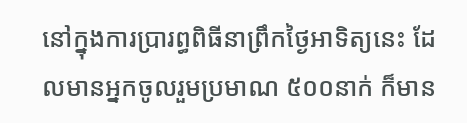នៅក្នុងការប្រារព្ធពិធីនាព្រឹកថ្ងៃអាទិត្យនេះ ដែលមានអ្នកចូលរួមប្រមាណ ៥០០នាក់ ក៏មាន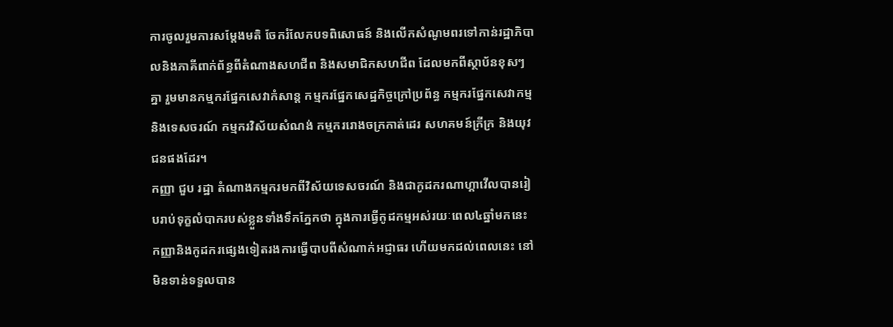ការចូលរួមការសម្ដែងមតិ ចែករំលែកបទពិសោធន៍ និងលើកសំណូមពរទៅកាន់រដ្ឋាភិបាលនិងភាគីពាក់ព័ន្ធពីតំណាងសហជីព និងសមាជិកសហជីព ដែលមកពីស្ថាប័នខុសៗគ្នា រួមមានកម្មករផ្នែកសេវាកំសាន្ដ កម្មករផ្នែកសេដ្ឋកិច្ចក្រៅប្រព័ន្ធ កម្មករផ្នែកសេវាកម្មនិងទេសចរណ៍ កម្មករវិស័យសំណង់ កម្មកររោងចក្រកាត់ដេរ សហគមន៍ក្រីក្រ និងយុវជនផងដែរ។
កញ្ញា ជួប រដ្ឋា តំណាងកម្មករមកពីវិស័យទេសចរណ៍ និងជាកូដករណាហ្គាវើលបានរៀបរាប់ទុក្ខលំបាករបស់ខ្លួនទាំងទឹកភ្នែកថា ក្នុងការធ្វើកូដកម្មអស់រយៈពេល៤ឆ្នាំមកនេះ កញ្ញានិងកូដករផ្សេងទៀតរងការធ្វើបាបពីសំណាក់អជ្ញាធរ ហើយមកដល់ពេលនេះ នៅមិនទាន់ទទួលបាន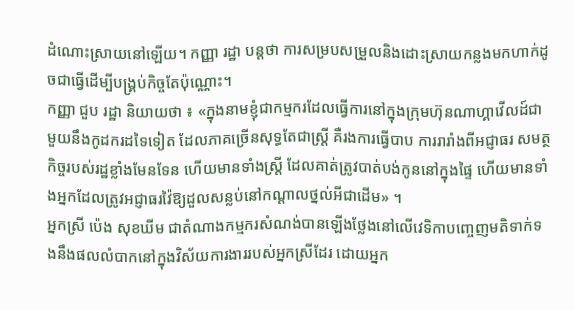ដំណោះស្រាយនៅឡើយ។ កញ្ញា រដ្ឋា បន្តថា ការសម្របសម្រួលនិងដោះស្រាយកន្លងមកហាក់ដូចជាធ្វើដើម្បីបង្គ្រប់កិច្ចតែប៉ុណ្ណោះ។
កញ្ញា ជួប រដ្ឋា និយាយថា ៖ «ក្នុងនាមខ្ញុំជាកម្មករដែលធ្វើការនៅក្នុងក្រុមហ៊ុនណាហ្គាវើលដ៍ជាមួយនឹងកូដករដទៃទៀត ដែលភាគច្រើនសុទ្ធតែជាស្រ្ដី គឺរងការធ្វើបាប ការរារាំងពីអជ្ញាធរ សមត្ថកិច្ចរបស់រដ្ឋខ្លាំងមែនទែន ហើយមានទាំងស្ត្រី ដែលគាត់ត្រូវបាត់បង់កូននៅក្នុងផ្ទៃ ហើយមានទាំងអ្នកដែលត្រូវអជ្ញាធរវ៉ៃឱ្យដួលសន្លប់នៅកណ្ដាលថ្នល់អីជាដើម» ។
អ្នកស្រី ប៉េង សុខឃីម ជាតំណាងកម្មករសំណង់បានឡើងថ្លែងនៅលើវេទិកាបញ្ចេញមតិទាក់ទងនឹងផលលំបាកនៅក្នុងវិស័យការងាររបស់អ្នកស្រីដែរ ដោយអ្នក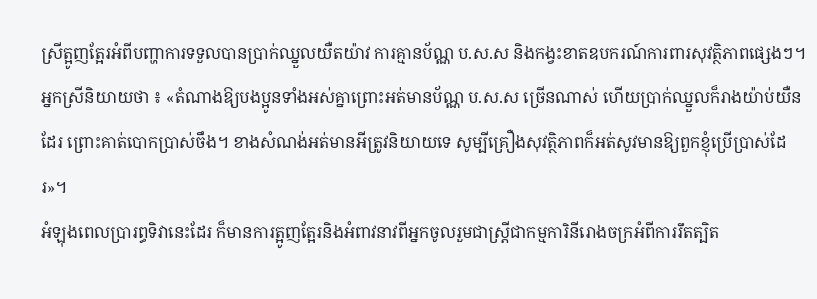ស្រីត្អូញត្អែរអំពីបញ្ហាការទទួលបានប្រាក់ឈ្នួលយឺតយ៉ាវ ការគ្មានប័ណ្ណ ប.ស.ស និងកង្វះខាតឧបករណ៍ការពារសុវត្ថិភាពផ្សេងៗ។
អ្នកស្រីនិយាយថា ៖ «តំណាងឱ្យបងប្អូនទាំងអស់គ្នាព្រោះអត់មានប័ណ្ណ ប.ស.ស ច្រើនណាស់ ហើយប្រាក់ឈ្នួលក៏រាងយ៉ាប់យឺនដែរ ព្រោះគាត់បោកប្រាស់ចឹង។ ខាងសំណង់អត់មានអីត្រូវនិយាយទេ សូម្បីគ្រឿងសុវត្ថិភាពក៏អត់សូវមានឱ្យពួកខ្ញុំប្រើប្រាស់ដែរ»។
អំឡុងពេលប្រារព្ធទិវានេះដែរ ក៏មានការត្អូញត្អែរនិងអំពាវនាវពីអ្នកចូលរួមជាស្រ្តីជាកម្មការិនីរោងចក្រអំពីការរឹតត្បិត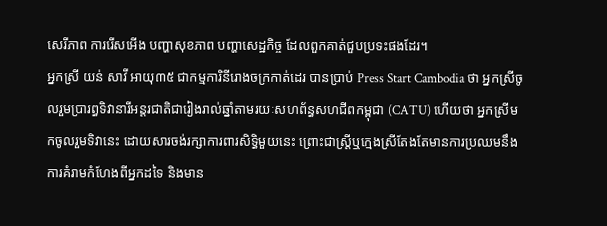សេរីភាព ការរើសអើង បញ្ហាសុខភាព បញ្ហាសេដ្ឋកិច្ច ដែលពួកគាត់ជួបប្រទះផងដែរ។
អ្នកស្រី យន់ សាវី អាយុ៣៥ ជាកម្មការិនីរោងចក្រកាត់ដេរ បានប្រាប់ Press Start Cambodia ថា អ្នកស្រីចូលរួមប្រារព្ធទិវានារីអន្តរជាតិជារៀងរាល់ឆ្នាំតាមរយៈសហព័ន្ធសហជីពកម្ពុជា (CATU) ហើយថា អ្នកស្រីមកចូលរួមទិវានេះ ដោយសារចង់រក្សាការពារសិទ្ធិមួយនេះ ព្រោះជាស្រ្តីឬក្មេងស្រីតែងតែមានការប្រឈមនឹងការគំរាមកំហែងពីអ្នកដទៃ និងមាន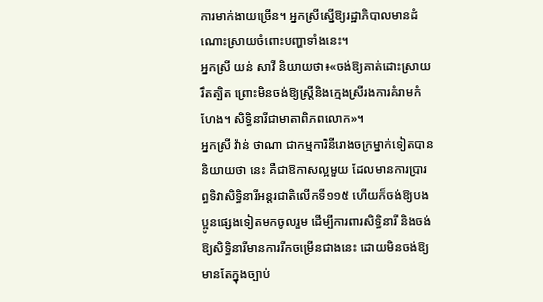ការមាក់ងាយច្រើន។ អ្នកស្រីស្នើឱ្យរដ្ឋាភិបាលមានដំណោះស្រាយចំពោះបញ្ហាទាំងនេះ។
អ្នកស្រី យន់ សាវី និយាយថា៖«ចង់ឱ្យគាត់ដោះស្រាយ រឹតត្បិត ព្រោះមិនចង់ឱ្យស្រ្តីនិងក្មេងស្រីរងការគំរាមកំហែង។ សិទ្ធិនារីជាមាតាពិភពលោក»។
អ្នកស្រី វ៉ាន់ ថាណា ជាកម្មការិនីរោងចក្រម្នាក់ទៀតបាននិយាយថា នេះ គឺជាឱកាសល្អមួយ ដែលមានការប្រារព្ធទិវាសិទ្ធិនារីអន្តរជាតិលើកទី១១៥ ហើយក៏ចង់ឱ្យបងប្អូនផ្សេងទៀតមកចូលរួម ដើម្បីការពារសិទ្ធិនារី និងចង់ឱ្យសិទ្ធិនារីមានការរីកចម្រើនជាងនេះ ដោយមិនចង់ឱ្យមានតែក្នុងច្បាប់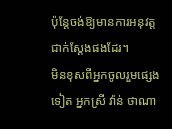ប៉ុន្តែចង់ឱ្យមានការអនុវត្តជាក់ស្តែងផងដែរ។
មិនខុសពីអ្នកចូលរួមផ្សេងទៀត អ្នកស្រី វ៉ាន់ ថាណា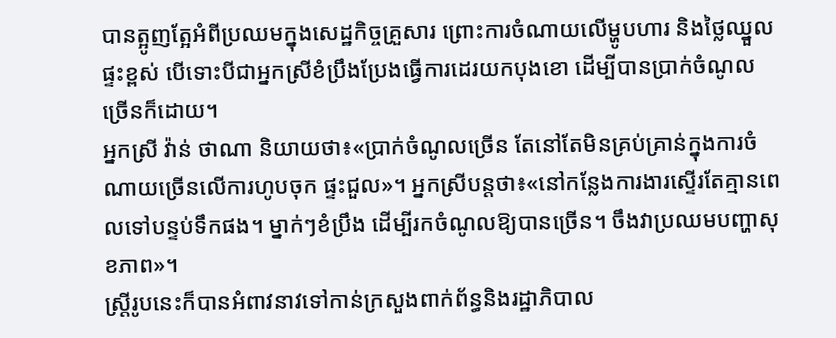បានត្អូញត្អែអំពីប្រឈមក្នុងសេដ្ឋកិច្ចគ្រួសារ ព្រោះការចំណាយលើម្ហូបហារ និងថ្លៃឈ្នួលផ្ទះខ្ពស់ បើទោះបីជាអ្នកស្រីខំប្រឹងប្រែងធ្វើការដេរយកបុងខោ ដើម្បីបានប្រាក់ចំណូលច្រើនក៏ដោយ។
អ្នកស្រី វ៉ាន់ ថាណា និយាយថា៖«ប្រាក់ចំណូលច្រើន តែនៅតែមិនគ្រប់គ្រាន់ក្នុងការចំណាយច្រើនលើការហូបចុក ផ្ទះជួល»។ អ្នកស្រីបន្តថា៖«នៅកន្លែងការងារស្ទើរតែគ្មានពេលទៅបន្ទប់ទឹកផង។ ម្នាក់ៗខំប្រឹង ដើម្បីរកចំណូលឱ្យបានច្រើន។ ចឹងវាប្រឈមបញ្ហាសុខភាព»។
ស្រ្តីរូបនេះក៏បានអំពាវនាវទៅកាន់ក្រសួងពាក់ព័ន្ធនិងរដ្ឋាភិបាល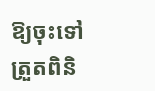ឱ្យចុះទៅត្រួតពិនិ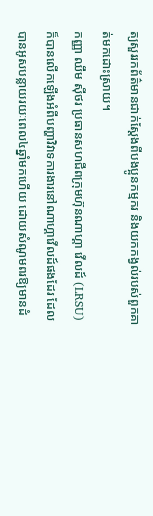ត្យសួររកព័ត៌មានជាក់ស្តែងពីបងប្អូនកម្មករ និងយកកង្វល់របស់ពួកគាត់មកដោះស្រាយ។
កញ្ញា ឈឹម ស៊ីថរ ប្រធានសហជីពក្រុមហ៊ុនណាហ្គា វើលដ៍ (LRSU) ក៏បានលើកឡើងអំពីបញ្ហាវិវាទការងារនៅណាហ្គាវើលដ៍ផងដែរ ដែលបានអូសបន្លាយរយៈពេល៤ឆ្នាំមកហើយ ដោយសំណូមពរឱ្យមានដំ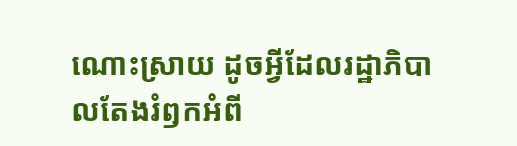ណោះស្រាយ ដូចអ្វីដែលរដ្ឋាភិបាលតែងរំឭកអំពី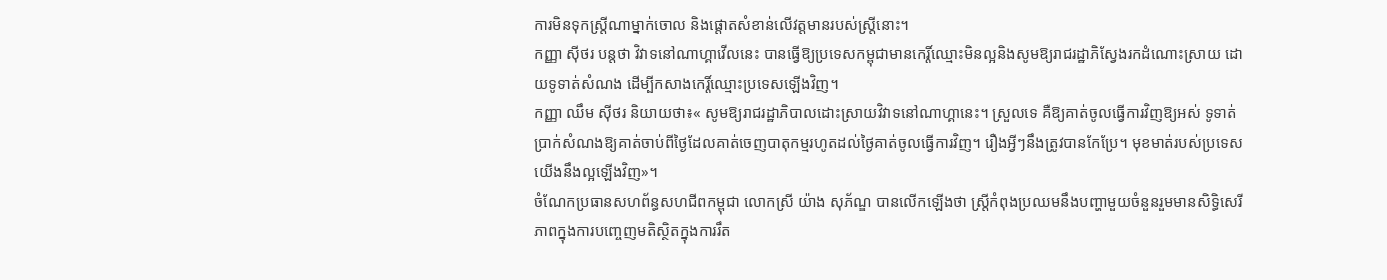ការមិនទុកស្រ្តីណាម្នាក់ចោល និងផ្តោតសំខាន់លើវត្តមានរបស់ស្រ្តីនោះ។
កញ្ញា ស៊ីថរ បន្តថា វិវាទនៅណាហ្គាវើលនេះ បានធ្វើឱ្យប្រទេសកម្ពុជាមានកេរ្តិ៍ឈ្មោះមិនល្អនិងសូមឱ្យរាជរដ្ឋាភិស្វែងរកដំណោះស្រាយ ដោយទូទាត់សំណង ដើម្បីកសាងកេរ្តិ៍ឈ្មោះប្រទេសឡើងវិញ។
កញ្ញា ឈឹម ស៊ីថរ និយាយថា៖« សូមឱ្យរាជរដ្ឋាភិបាលដោះស្រាយវិវាទនៅណាហ្គានេះ។ ស្រួលទេ គឺឱ្យគាត់ចូលធ្វើការវិញឱ្យអស់ ទូទាត់ប្រាក់សំណងឱ្យគាត់ចាប់ពីថ្ងៃដែលគាត់ចេញបាតុកម្មរហូតដល់ថ្ងៃគាត់ចូលធ្វើការវិញ។ រឿងអ្វីៗនឹងត្រូវបានកែប្រែ។ មុខមាត់របស់ប្រទេសយើងនឹងល្អឡើងវិញ»។
ចំណែកប្រធានសហព័ន្ធសហជីពកម្ពុជា លោកស្រី យ៉ាង សុភ័ណ្ឌ បានលើកឡើងថា ស្ត្រីកំពុងប្រឈមនឹងបញ្ហាមួយចំនួនរួមមានសិទ្ធិសេរីភាពក្នុងការបញ្ចេញមតិស្ថិតក្នុងការរឹត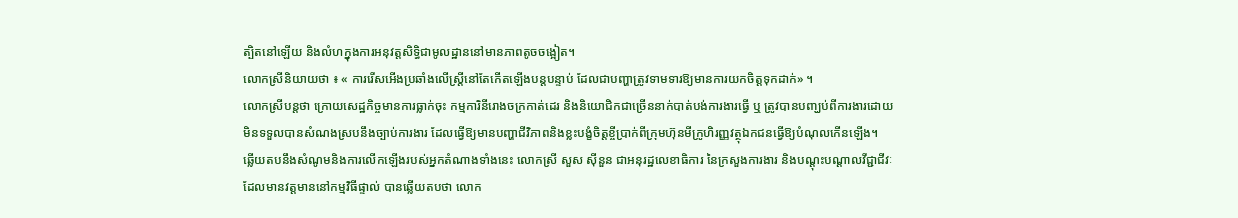ត្បិតនៅឡើយ និងលំហក្នុងការអនុវត្តសិទ្ធិជាមូលដ្ឋាននៅមានភាពតូចចង្អៀត។
លោកស្រីនិយាយថា ៖ « ការរើសអើងប្រឆាំងលើស្ត្រីនៅតែកើតឡើងបន្ដបន្ទាប់ ដែលជាបញ្ហាត្រូវទាមទារឱ្យមានការយកចិត្តទុកដាក់» ។
លោកស្រីបន្តថា ក្រោយសេដ្ឋកិច្ចមានការធ្លាក់ចុះ កម្មការិនីរោងចក្រកាត់ដេរ និងនិយោជិកជាច្រើននាក់បាត់បង់ការងារធ្វើ ឬ ត្រូវបានបញ្ឃប់ពីការងារដោយមិនទទួលបានសំណងស្របនឹងច្បាប់ការងារ ដែលធ្វើឱ្យមានបញ្ហាជីវិភាពនិងខ្លះបង្ខំចិត្តខ្ចីប្រាក់ពីក្រុមហ៊ុនមីក្រូហិរញ្ញវត្ថុឯកជនធ្វើឱ្យបំណុលកើនឡើង។
ឆ្លើយតបនឹងសំណូមនិងការលើកឡើងរបស់អ្នកតំណាងទាំងនេះ លោកស្រី សួស ស៊ីនួន ជាអនុរដ្ឋលេខាធិការ នៃក្រសួងការងារ និងបណ្ដុះបណ្ដាលវីជ្ជាជីវៈ ដែលមានវត្តមាននៅកម្មវិធីផ្ទាល់ បានឆ្លើយតបថា លោក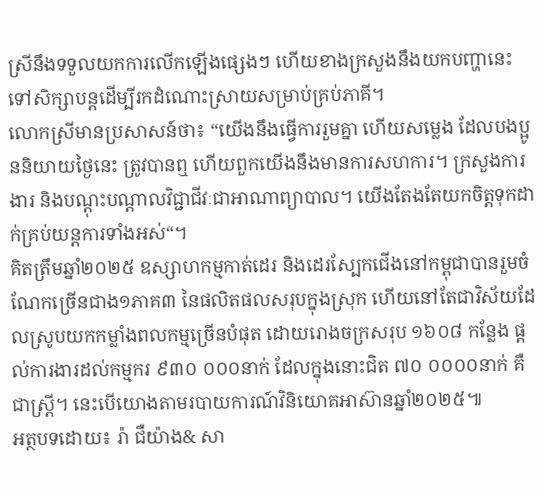ស្រីនឹងទទួលយកការលើកឡើងផ្សេងៗ ហើយខាងក្រសួងនឹងយកបញ្ហានេះទៅសិក្សាបន្ដដើម្បីរកដំណោះស្រាយសម្រាប់គ្រប់ភាគី។
លោកស្រីមានប្រសាសន៍ថា៖ “យើងនឹងធ្វើការរួមគ្នា ហើយសម្លេង ដែលបងប្អូននិយាយថ្ងៃនេះ ត្រូវបានឮ ហើយពួកយើងនឹងមានការសហការ។ ក្រសួងការងារ និងបណ្តុះបណ្តាលវិជ្ជាជីវៈជាអាណាព្យាបាល។ យើងតែងតែយកចិត្តទុកដាក់គ្រប់យន្តការទាំងអស់“។
គិតត្រឹមឆ្នាំ២០២៥ ឧស្សាហកម្មកាត់ដេរ និងដេរស្បែកជើងនៅកម្ពុជាបានរួមចំណែកច្រើនជាង១ភាគ៣ នៃផលិតផលសរុបក្នុងស្រុក ហើយនៅតែជាវិស័យដែលស្រូបយកកម្លាំងពលកម្មច្រើនបំផុត ដោយរោងចក្រសរុប ១៦០៨ កន្លែង ផ្តល់ការងារដល់កម្មករ ៩៣០ ០០០នាក់ ដែលក្នុងនោះជិត ៧០ ០០០០នាក់ គឺជាស្ត្រី។ នេះបើយោងតាមរបាយការណ៍វិនិយោគអាស៊ានឆ្នាំ២០២៥៕
អត្ថបទដោយ៖ រ៉ា ជឺយ៉ាង& សា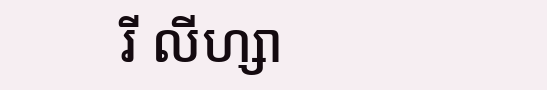រី លីហ្សា